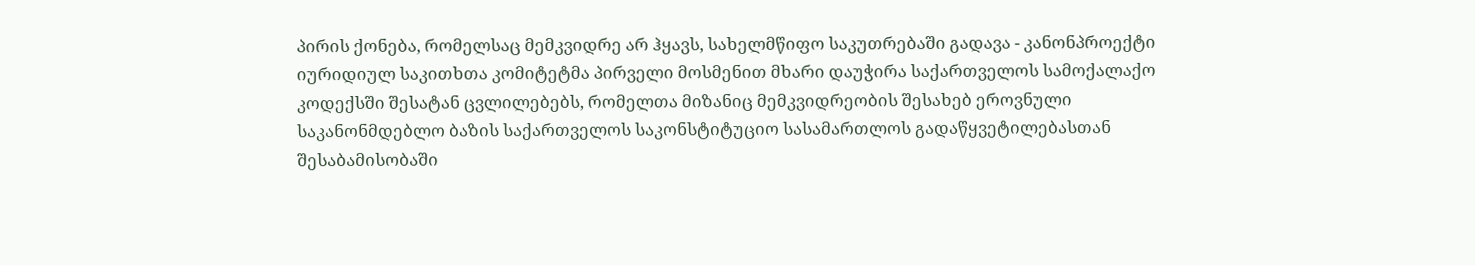პირის ქონება, რომელსაც მემკვიდრე არ ჰყავს, სახელმწიფო საკუთრებაში გადავა - კანონპროექტი
იურიდიულ საკითხთა კომიტეტმა პირველი მოსმენით მხარი დაუჭირა საქართველოს სამოქალაქო კოდექსში შესატან ცვლილებებს, რომელთა მიზანიც მემკვიდრეობის შესახებ ეროვნული საკანონმდებლო ბაზის საქართველოს საკონსტიტუციო სასამართლოს გადაწყვეტილებასთან შესაბამისობაში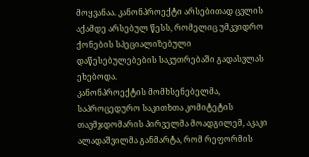მოყვანაა. კანონპროექტი არსებითად ცვლის აქამდე არსებულ წესს, რომელიც უმკვიდრო ქონების სპეციალიზებული დაწესებულებების საკუთრებაში გადასვლას ეხებოდა.
კანონპროექტის მომხსენებელმა, საპროცედურო საკითხთა კომიტეტის თავმჯდომარის პირველმა მოადგილემ, აკაკი ალადაშვილმა განმარტა, რომ რეფორმის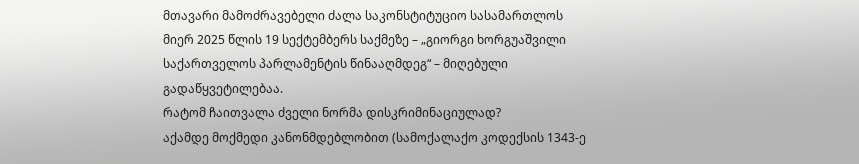მთავარი მამოძრავებელი ძალა საკონსტიტუციო სასამართლოს მიერ 2025 წლის 19 სექტემბერს საქმეზე – „გიორგი ხორგუაშვილი საქართველოს პარლამენტის წინააღმდეგ“ – მიღებული გადაწყვეტილებაა.
რატომ ჩაითვალა ძველი ნორმა დისკრიმინაციულად?
აქამდე მოქმედი კანონმდებლობით (სამოქალაქო კოდექსის 1343-ე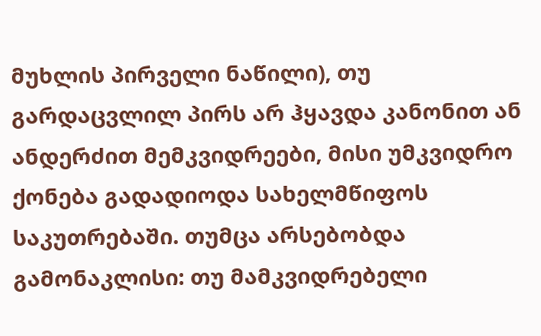მუხლის პირველი ნაწილი), თუ გარდაცვლილ პირს არ ჰყავდა კანონით ან ანდერძით მემკვიდრეები, მისი უმკვიდრო ქონება გადადიოდა სახელმწიფოს საკუთრებაში. თუმცა არსებობდა გამონაკლისი: თუ მამკვიდრებელი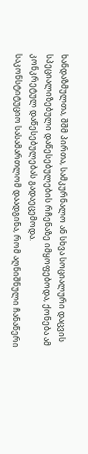ხანდაზმულთა, შშმ პირთა, სამკურნალო ან სხვა სოციალური დაცვის სპეციალიზებული დაწესებულების რჩენაზე იმყოფებოდა, ქონება ამ კონკრეტულ დაწესებულებას გადაეცემოდა.
საკონსტიტუციო სასამართლომ დაადგინა, რომ აღნიშნული ჩანაწერი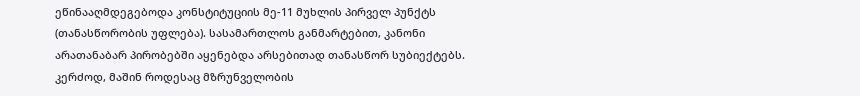ეწინააღმდეგებოდა კონსტიტუციის მე-11 მუხლის პირველ პუნქტს (თანასწორობის უფლება). სასამართლოს განმარტებით, კანონი არათანაბარ პირობებში აყენებდა არსებითად თანასწორ სუბიექტებს. კერძოდ, მაშინ როდესაც მზრუნველობის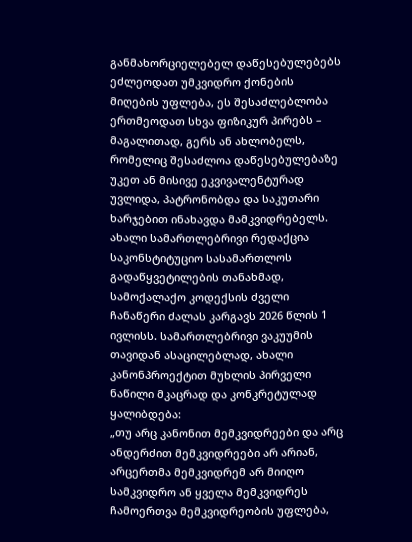განმახორციელებელ დაწესებულებებს ეძლეოდათ უმკვიდრო ქონების მიღების უფლება, ეს შესაძლებლობა ერთმეოდათ სხვა ფიზიკურ პირებს – მაგალითად, გერს ან ახლობელს, რომელიც შესაძლოა დაწესებულებაზე უკეთ ან მისივე ეკვივალენტურად უვლიდა, პატრონობდა და საკუთარი ხარჯებით ინახავდა მამკვიდრებელს.
ახალი სამართლებრივი რედაქცია
საკონსტიტუციო სასამართლოს გადაწყვეტილების თანახმად, სამოქალაქო კოდექსის ძველი ჩანაწერი ძალას კარგავს 2026 წლის 1 ივლისს. სამართლებრივი ვაკუუმის თავიდან ასაცილებლად, ახალი კანონპროექტით მუხლის პირველი ნაწილი მკაცრად და კონკრეტულად ყალიბდება:
„თუ არც კანონით მემკვიდრეები და არც ანდერძით მემკვიდრეები არ არიან, არცერთმა მემკვიდრემ არ მიიღო სამკვიდრო ან ყველა მემკვიდრეს ჩამოერთვა მემკვიდრეობის უფლება,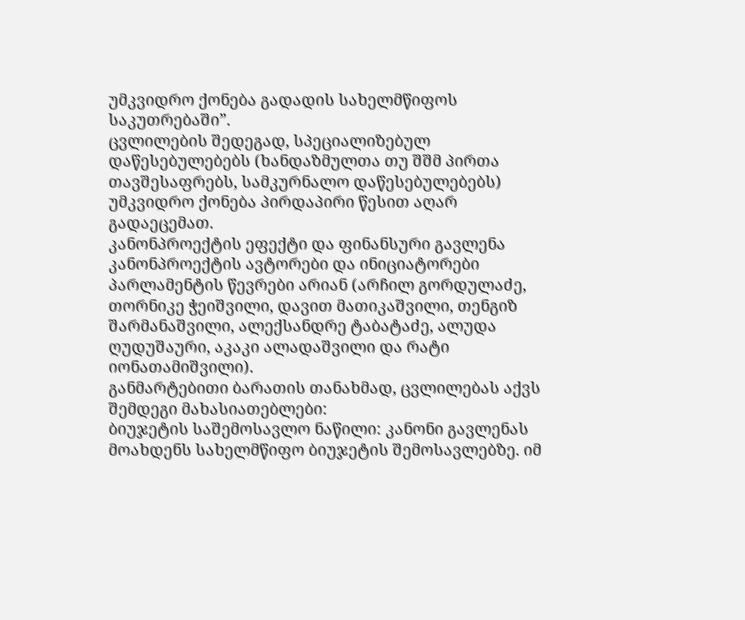უმკვიდრო ქონება გადადის სახელმწიფოს საკუთრებაში”.
ცვლილების შედეგად, სპეციალიზებულ დაწესებულებებს (ხანდაზმულთა თუ შშმ პირთა თავშესაფრებს, სამკურნალო დაწესებულებებს) უმკვიდრო ქონება პირდაპირი წესით აღარ გადაეცემათ.
კანონპროექტის ეფექტი და ფინანსური გავლენა
კანონპროექტის ავტორები და ინიციატორები პარლამენტის წევრები არიან (არჩილ გორდულაძე, თორნიკე ჭეიშვილი, დავით მათიკაშვილი, თენგიზ შარმანაშვილი, ალექსანდრე ტაბატაძე, ალუდა ღუდუშაური, აკაკი ალადაშვილი და რატი იონათამიშვილი).
განმარტებითი ბარათის თანახმად, ცვლილებას აქვს შემდეგი მახასიათებლები:
ბიუჯეტის საშემოსავლო ნაწილი: კანონი გავლენას მოახდენს სახელმწიფო ბიუჯეტის შემოსავლებზე. იმ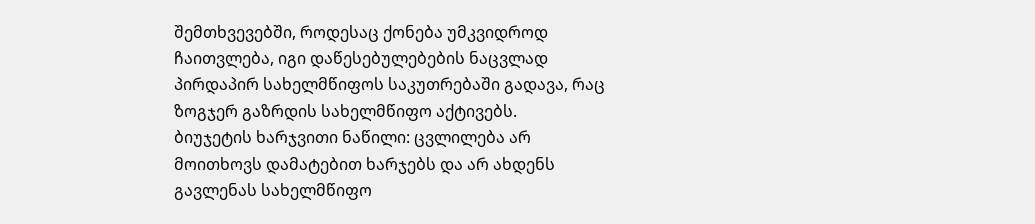შემთხვევებში, როდესაც ქონება უმკვიდროდ ჩაითვლება, იგი დაწესებულებების ნაცვლად პირდაპირ სახელმწიფოს საკუთრებაში გადავა, რაც ზოგჯერ გაზრდის სახელმწიფო აქტივებს.
ბიუჯეტის ხარჯვითი ნაწილი: ცვლილება არ მოითხოვს დამატებით ხარჯებს და არ ახდენს გავლენას სახელმწიფო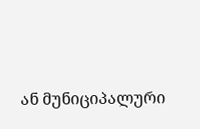ან მუნიციპალური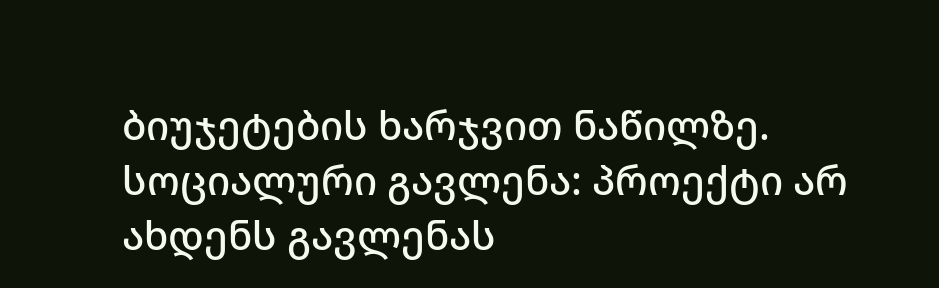ბიუჯეტების ხარჯვით ნაწილზე.
სოციალური გავლენა: პროექტი არ ახდენს გავლენას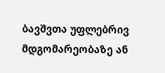ბავშვთა უფლებრივ მდგომარეობაზე ან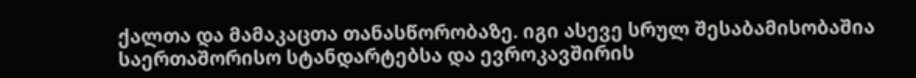ქალთა და მამაკაცთა თანასწორობაზე. იგი ასევე სრულ შესაბამისობაშია საერთაშორისო სტანდარტებსა და ევროკავშირის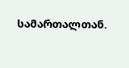სამართალთან.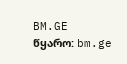BM.GE
წყარო: bm.ge